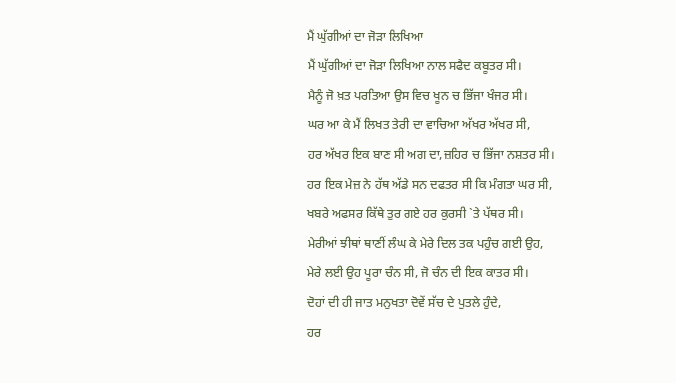ਮੈਂ ਘੁੱਗੀਆਂ ਦਾ ਜੋੜਾ ਲਿਖਿਆ
ਮੈਂ ਘੁੱਗੀਆਂ ਦਾ ਜੋੜਾ ਲਿਖਿਆ ਨਾਲ ਸਫੈਦ ਕਬੂਤਰ ਸੀ।
ਮੈਨੂੰ ਜੋ ਖ਼ਤ ਪਰਤਿਆ ਉਸ ਵਿਚ ਖੂਨ ਚ ਭਿੱਜਾ ਖੰਜਰ ਸੀ।
ਘਰ ਆ ਕੇ ਮੈਂ ਲਿਖਤ ਤੇਰੀ ਦਾ ਵਾਚਿਆ ਅੱਖਰ ਅੱਖਰ ਸੀ,
ਹਰ ਅੱਖਰ ਇਕ ਬਾਣ ਸੀ ਅਗ ਦਾ,ਜ਼ਹਿਰ ਚ ਭਿੱਜਾ ਨਸ਼ਤਰ ਸੀ।
ਹਰ ਇਕ ਮੇਜ਼ ਨੇ ਹੱਥ ਅੱਡੇ ਸਨ ਦਫਤਰ ਸੀ ਕਿ ਮੰਗਤਾ ਘਰ ਸੀ,
ਖਬਰੇ ਅਫਸਰ ਕਿੱਥੇ ਤੁਰ ਗਏ ਹਰ ਕੁਰਸੀ `ਤੇ ਪੱਥਰ ਸੀ।
ਮੇਰੀਆਂ ਝੀਥਾਂ ਥਾਣੀਂ ਲੰਘ ਕੇ ਮੇਰੇ ਦਿਲ ਤਕ ਪਹੁੰਚ ਗਈ ਉਹ,
ਮੇਰੇ ਲਈ ਉਹ ਪੂਰਾ ਚੰਨ ਸੀ, ਜੋ ਚੰਨ ਦੀ ਇਕ ਕਾਤਰ ਸੀ।
ਦੋਹਾਂ ਦੀ ਹੀ ਜਾਤ ਮਨੁਖਤਾ ਦੋਵੇਂ ਸੱਚ ਦੇ ਪੁਤਲੇ ਹੁੰਦੇ,
ਹਰ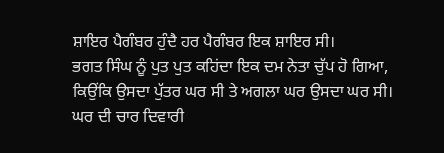ਸ਼ਾਇਰ ਪੈਗੰਬਰ ਹੁੰਦੈ ਹਰ ਪੈਗੰਬਰ ਇਕ ਸ਼ਾਇਰ ਸੀ।
ਭਗਤ ਸਿੰਘ ਨੂੰ ਪੁਤ ਪੁਤ ਕਹਿਂਦਾ ਇਕ ਦਮ ਨੇਤਾ ਚੁੱਪ ਹੋ ਗਿਆ,
ਕਿਉਂਕਿ ਉਸਦਾ ਪੁੱਤਰ ਘਰ ਸੀ ਤੇ ਅਗਲਾ ਘਰ ਉਸਦਾ ਘਰ ਸੀ।
ਘਰ ਦੀ ਚਾਰ ਦਿਵਾਰੀ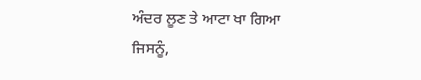ਅੰਦਰ ਲੂਣ ਤੇ ਆਟਾ ਖਾ ਗਿਆ ਜਿਸਨੂੰ,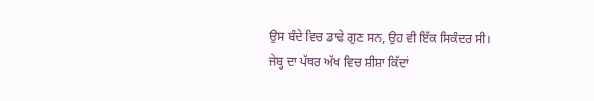ਉਸ ਬੰਦੇ ਵਿਚ ਡਾਢੇ ਗੁਣ ਸਨ, ਉਹ ਵੀ ਇੱਕ ਸਿਕੰਦਰ ਸੀ।
ਜੇਬ੍ਹ ਦਾ ਪੱਥਰ ਅੱਖ ਵਿਚ ਸ਼ੀਸ਼ਾ ਕਿੱਦਾਂ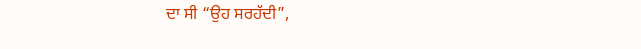ਦਾ ਸੀ “ਉਹ ਸਰਹੱਦੀ”,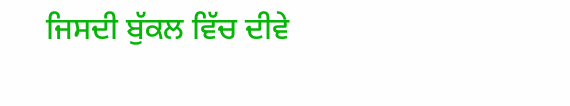ਜਿਸਦੀ ਬੁੱਕਲ ਵਿੱਚ ਦੀਵੇ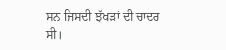ਸਨ ਜਿਸਦੀ ਝੱਖੜਾਂ ਦੀ ਚਾਦਰ ਸੀ।